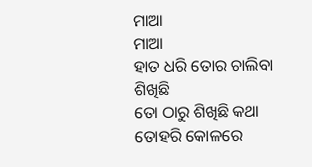ମାଆ
ମାଆ
ହାତ ଧରି ତୋର ଚାଲିବା ଶିଖିଛି
ତୋ ଠାରୁ ଶିଖିଛି କଥା
ତୋହରି କୋଳରେ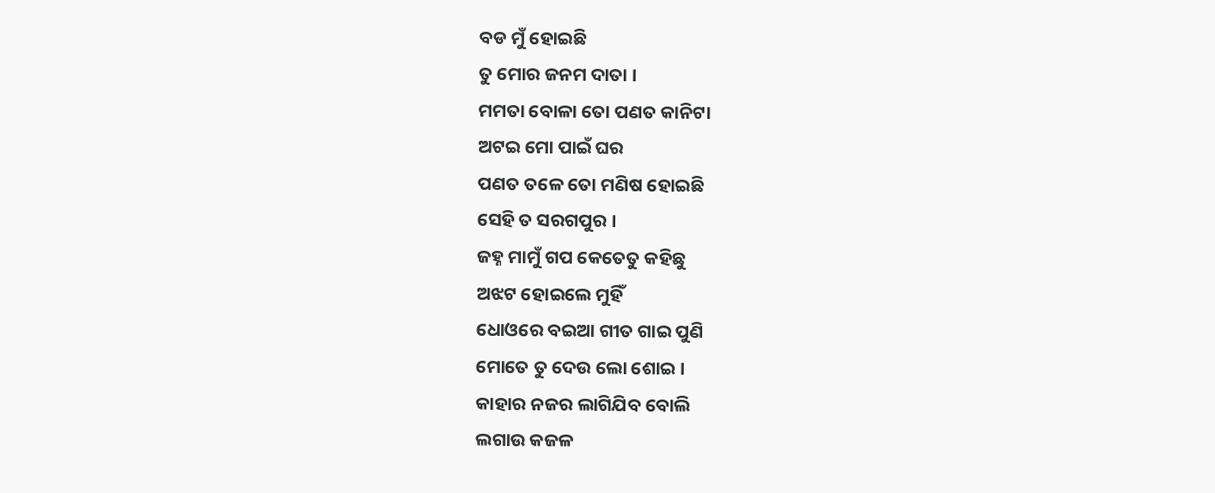ବଡ ମୁଁ ହୋଇଛି
ତୁ ମୋର ଜନମ ଦାତା ।
ମମତା ବୋଳା ତୋ ପଣତ କାନିଟା
ଅଟଇ ମୋ ପାଇଁ ଘର
ପଣତ ତଳେ ତୋ ମଣିଷ ହୋଇଛି
ସେହି ତ ସରଗପୁର ।
ଜହ୍ନ ମାମୁଁ ଗପ କେତେତୁ କହିଛୁ
ଅଝଟ ହୋଇଲେ ମୁହିଁ
ଧୋଓରେ ବଇଆ ଗୀତ ଗାଇ ପୁଣି
ମୋତେ ତୁ ଦେଉ ଲୋ ଶୋଇ ।
କାହାର ନଜର ଲାଗିଯିବ ବୋଲି
ଲଗାଉ କଜଳ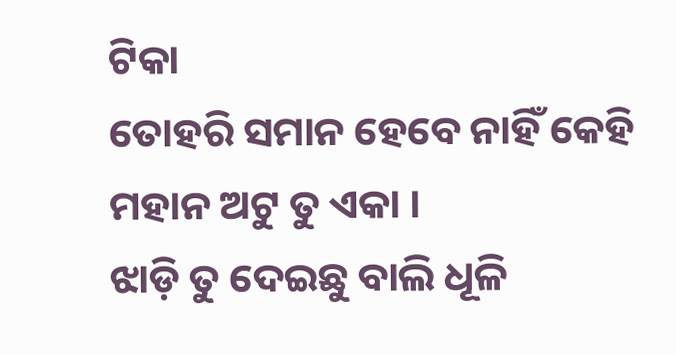ଟିକା
ତୋହରି ସମାନ ହେବେ ନାହିଁ କେହି
ମହାନ ଅଟୁ ତୁ ଏକା ।
ଝାଡ଼ି ତୁ ଦେଇଛୁ ବାଲି ଧୂଳି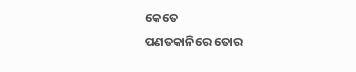କେତେ
ପଣତକାନିରେ ତୋର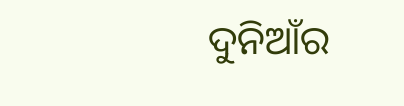ଦୁନିଆଁର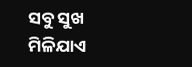ସବୁ ସୁଖ ମିଳିଯାଏ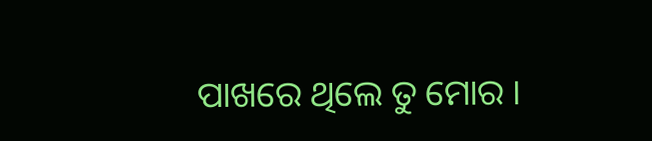ପାଖରେ ଥିଲେ ତୁ ମୋର ।